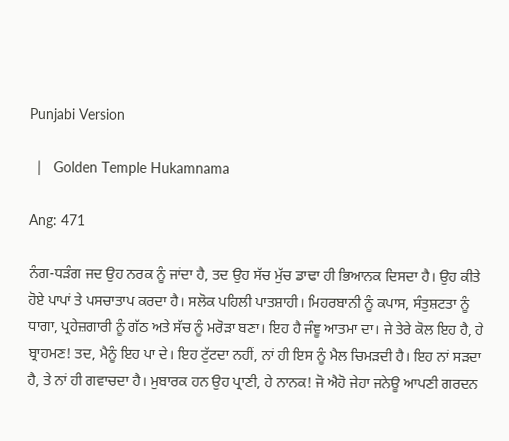Punjabi Version

  |   Golden Temple Hukamnama

Ang: 471

ਨੰਗ-ਧੜੰਗ ਜਦ ਉਹ ਨਰਕ ਨੂੰ ਜਾਂਦਾ ਹੈ, ਤਦ ਉਹ ਸੱਚ ਮੁੱਚ ਡਾਢਾ ਹੀ ਭਿਆਨਕ ਦਿਸਦਾ ਹੈ। ਉਹ ਕੀਤੇ ਹੋਏ ਪਾਪਾਂ ਤੇ ਪਸਚਾਤਾਪ ਕਰਦਾ ਹੈ। ਸਲੋਕ ਪਹਿਲੀ ਪਾਤਸ਼ਾਹੀ। ਮਿਹਰਬਾਨੀ ਨੂੰ ਕਪਾਸ, ਸੰਤੁਸ਼ਟਤਾ ਨੂੰ ਧਾਗਾ, ਪ੍ਰਹੇਜ਼ਗਾਰੀ ਨੂੰ ਗੱਠ ਅਤੇ ਸੱਚ ਨੂੰ ਮਰੋੜਾ ਬਣਾ। ਇਹ ਹੈ ਜੰਞੂ ਆਤਮਾ ਦਾ। ਜੇ ਤੇਰੇ ਕੋਲ ਇਹ ਹੈ, ਹੇ ਬ੍ਰਾਹਮਣ! ਤਦ, ਮੈਨੂੰ ਇਹ ਪਾ ਦੇ। ਇਹ ਟੁੱਟਦਾ ਨਹੀਂ, ਨਾਂ ਹੀ ਇਸ ਨੂੰ ਮੈਲ ਚਿਮੜਦੀ ਹੈ। ਇਹ ਨਾਂ ਸੜਦਾ ਹੈ, ਤੇ ਨਾਂ ਹੀ ਗਵਾਚਦਾ ਹੈ। ਮੁਬਾਰਕ ਹਨ ਉਹ ਪ੍ਰਾਣੀ, ਹੇ ਨਾਨਕ! ਜੋ ਐਹੋ ਜੇਹਾ ਜਨੇਊ ਆਪਣੀ ਗਰਦਨ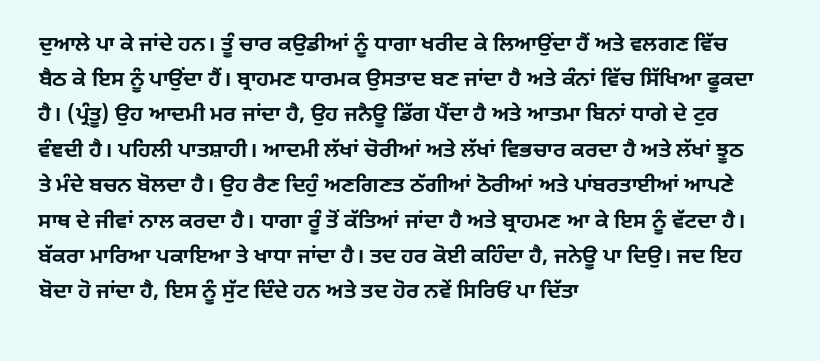ਦੁਆਲੇ ਪਾ ਕੇ ਜਾਂਦੇ ਹਨ। ਤੂੰ ਚਾਰ ਕਉਡੀਆਂ ਨੂੰ ਧਾਗਾ ਖਰੀਦ ਕੇ ਲਿਆਉਂਦਾ ਹੈਂ ਅਤੇ ਵਲਗਣ ਵਿੱਚ ਬੈਠ ਕੇ ਇਸ ਨੂੰ ਪਾਉਂਦਾ ਹੈਂ। ਬ੍ਰਾਹਮਣ ਧਾਰਮਕ ਉਸਤਾਦ ਬਣ ਜਾਂਦਾ ਹੈ ਅਤੇ ਕੰਨਾਂ ਵਿੱਚ ਸਿੱਖਿਆ ਫੂਕਦਾ ਹੈ। (ਪ੍ਰੰਤੂ) ਉਹ ਆਦਮੀ ਮਰ ਜਾਂਦਾ ਹੈ, ਉਹ ਜਨੈਊ ਡਿੱਗ ਪੈਂਦਾ ਹੈ ਅਤੇ ਆਤਮਾ ਬਿਨਾਂ ਧਾਗੇ ਦੇ ਟੁਰ ਵੰਞਦੀ ਹੈ। ਪਹਿਲੀ ਪਾਤਸ਼ਾਹੀ। ਆਦਮੀ ਲੱਖਾਂ ਚੋਰੀਆਂ ਅਤੇ ਲੱਖਾਂ ਵਿਭਚਾਰ ਕਰਦਾ ਹੈ ਅਤੇ ਲੱਖਾਂ ਝੂਠ ਤੇ ਮੰਦੇ ਬਚਨ ਬੋਲਦਾ ਹੈ। ਉਹ ਰੈਣ ਦਿਹੁੰ ਅਣਗਿਣਤ ਠੱਗੀਆਂ ਠੋਰੀਆਂ ਅਤੇ ਪਾਂਬਰਤਾਈਆਂ ਆਪਣੇ ਸਾਥ ਦੇ ਜੀਵਾਂ ਨਾਲ ਕਰਦਾ ਹੈ। ਧਾਗਾ ਰੂੰ ਤੋਂ ਕੱਤਿਆਂ ਜਾਂਦਾ ਹੈ ਅਤੇ ਬ੍ਰਾਹਮਣ ਆ ਕੇ ਇਸ ਨੂੰ ਵੱਟਦਾ ਹੈ। ਬੱਕਰਾ ਮਾਰਿਆ ਪਕਾਇਆ ਤੇ ਖਾਧਾ ਜਾਂਦਾ ਹੈ। ਤਦ ਹਰ ਕੋਈ ਕਹਿੰਦਾ ਹੈ, ਜਨੇਊ ਪਾ ਦਿਉ। ਜਦ ਇਹ ਬੋਦਾ ਹੋ ਜਾਂਦਾ ਹੈ, ਇਸ ਨੂੰ ਸੁੱਟ ਦਿੰਦੇ ਹਨ ਅਤੇ ਤਦ ਹੋਰ ਨਵੇਂ ਸਿਰਿਓਂ ਪਾ ਦਿੱਤਾ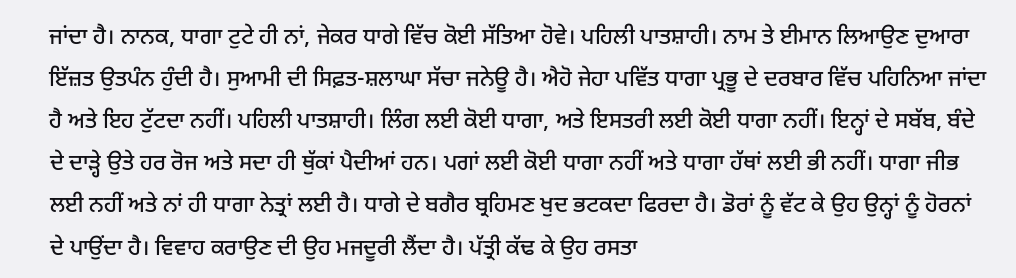ਜਾਂਦਾ ਹੈ। ਨਾਨਕ, ਧਾਗਾ ਟੁਟੇ ਹੀ ਨਾਂ, ਜੇਕਰ ਧਾਗੇ ਵਿੱਚ ਕੋਈ ਸੱਤਿਆ ਹੋਵੇ। ਪਹਿਲੀ ਪਾਤਸ਼ਾਹੀ। ਨਾਮ ਤੇ ਈਮਾਨ ਲਿਆਉਣ ਦੁਆਰਾ ਇੱਜ਼ਤ ਉਤਪੰਨ ਹੁੰਦੀ ਹੈ। ਸੁਆਮੀ ਦੀ ਸਿਫ਼ਤ-ਸ਼ਲਾਘਾ ਸੱਚਾ ਜਨੇਊ ਹੈ। ਐਹੋ ਜੇਹਾ ਪਵਿੱਤ ਧਾਗਾ ਪ੍ਰਭੂ ਦੇ ਦਰਬਾਰ ਵਿੱਚ ਪਹਿਨਿਆ ਜਾਂਦਾ ਹੈ ਅਤੇ ਇਹ ਟੁੱਟਦਾ ਨਹੀਂ। ਪਹਿਲੀ ਪਾਤਸ਼ਾਹੀ। ਲਿੰਗ ਲਈ ਕੋਈ ਧਾਗਾ, ਅਤੇ ਇਸਤਰੀ ਲਈ ਕੋਈ ਧਾਗਾ ਨਹੀਂ। ਇਨ੍ਹਾਂ ਦੇ ਸਬੱਬ, ਬੰਦੇ ਦੇ ਦਾੜ੍ਹੇ ਉਤੇ ਹਰ ਰੋਜ ਅਤੇ ਸਦਾ ਹੀ ਥੁੱਕਾਂ ਪੈਦੀਆਂ ਹਨ। ਪਗਾਂ ਲਈ ਕੋਈ ਧਾਗਾ ਨਹੀਂ ਅਤੇ ਧਾਗਾ ਹੱਥਾਂ ਲਈ ਭੀ ਨਹੀਂ। ਧਾਗਾ ਜੀਭ ਲਈ ਨਹੀਂ ਅਤੇ ਨਾਂ ਹੀ ਧਾਗਾ ਨੇਤ੍ਰਾਂ ਲਈ ਹੈ। ਧਾਗੇ ਦੇ ਬਗੈਰ ਬ੍ਰਹਿਮਣ ਖੁਦ ਭਟਕਦਾ ਫਿਰਦਾ ਹੈ। ਡੋਰਾਂ ਨੂੰ ਵੱਟ ਕੇ ਉਹ ਉਨ੍ਹਾਂ ਨੂੰ ਹੋਰਨਾਂ ਦੇ ਪਾਉਂਦਾ ਹੈ। ਵਿਵਾਹ ਕਰਾਉਣ ਦੀ ਉਹ ਮਜਦੂਰੀ ਲੈਂਦਾ ਹੈ। ਪੱਤ੍ਰੀ ਕੱਢ ਕੇ ਉਹ ਰਸਤਾ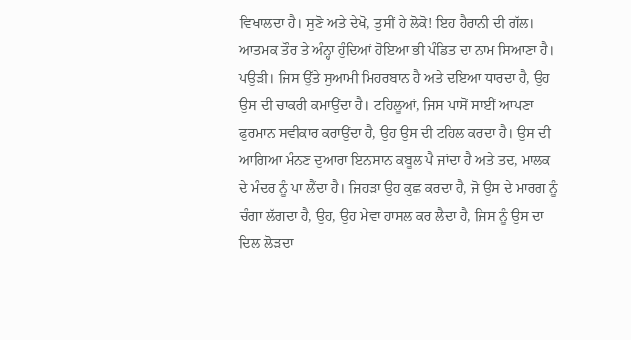ਵਿਖਾਲਦਾ ਹੈ। ਸੁਣੋ ਅਤੇ ਦੇਖੋ, ਤੁਸੀਂ ਹੇ ਲੋਕੋ! ਇਹ ਹੈਰਾਨੀ ਦੀ ਗੱਲ। ਆਤਮਕ ਤੌਰ ਤੇ ਅੰਨ੍ਹਾ ਹੁੰਦਿਆਂ ਹੋਇਆ ਭੀ ਪੰਡਿਤ ਦਾ ਨਾਮ ਸਿਆਣਾ ਹੈ। ਪਉੜੀ। ਜਿਸ ਉੱਤੇ ਸੁਆਮੀ ਮਿਹਰਬਾਨ ਹੈ ਅਤੇ ਦਇਆ ਧਾਰਦਾ ਹੈ, ਉਹ ਉਸ ਦੀ ਚਾਕਰੀ ਕਮਾਉਂਦਾ ਹੈ। ਟਹਿਲੂਆਂ, ਜਿਸ ਪਾਸੋਂ ਸਾਈਂ ਆਪਣਾ ਫੁਰਮਾਨ ਸਵੀਕਾਰ ਕਰਾਉਂਦਾ ਹੈ, ਉਹ ਉਸ ਦੀ ਟਹਿਲ ਕਰਦਾ ਹੈ। ਉਸ ਦੀ ਆਗਿਆ ਮੰਨਣ ਦੁਆਰਾ ਇਨਸਾਨ ਕਬੂਲ ਪੈ ਜਾਂਦਾ ਹੈ ਅਤੇ ਤਦ, ਮਾਲਕ ਦੇ ਮੰਦਰ ਨੂੰ ਪਾ ਲੈਂਦਾ ਹੈ। ਜਿਹੜਾ ਉਹ ਕੁਛ ਕਰਦਾ ਹੈ, ਜੋ ਉਸ ਦੇ ਮਾਰਗ ਨੂੰ ਚੰਗਾ ਲੱਗਦਾ ਹੈ, ਉਹ, ਉਹ ਮੇਵਾ ਹਾਸਲ ਕਰ ਲੈਦਾ ਹੈ, ਜਿਸ ਨੂੰ ਉਸ ਦਾ ਦਿਲ ਲੋੜਦਾ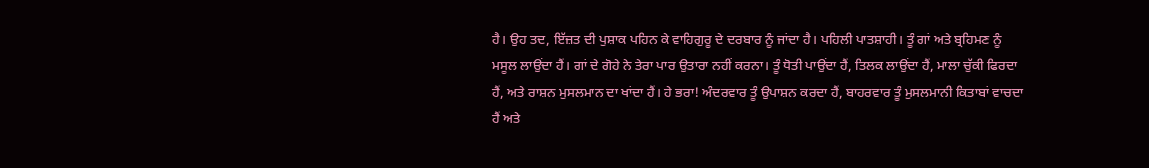ਹੈ। ਉਹ ਤਦ, ਇੱਜ਼ਤ ਦੀ ਪੁਸ਼ਾਕ ਪਹਿਨ ਕੇ ਵਾਹਿਗੁਰੂ ਦੇ ਦਰਬਾਰ ਨੂੰ ਜਾਂਦਾ ਹੈ। ਪਹਿਲੀ ਪਾਤਸ਼ਾਹੀ। ਤੂੰ ਗਾਂ ਅਤੇ ਬ੍ਰਹਿਮਣ ਨੂੰ ਮਸੂਲ ਲਾਉਂਦਾ ਹੈਂ। ਗਾਂ ਦੇ ਗੋਹੇ ਨੇ ਤੇਰਾ ਪਾਰ ਉਤਾਰਾ ਨਹੀਂ ਕਰਨਾ। ਤੂੰ ਧੋਤੀ ਪਾਉਂਦਾ ਹੈਂ, ਤਿਲਕ ਲਾਉਂਦਾ ਹੈਂ, ਮਾਲਾ ਚੁੱਕੀ ਫਿਰਦਾ ਹੈਂ, ਅਤੇ ਰਾਸ਼ਨ ਮੁਸਲਮਾਨ ਦਾ ਖਾਂਦਾ ਹੈਂ। ਹੇ ਭਰਾ! ਅੰਦਰਵਾਰ ਤੂੰ ਉਪਾਸ਼ਨ ਕਰਦਾ ਹੈਂ, ਬਾਹਰਵਾਰ ਤੂੰ ਮੁਸਲਮਾਨੀ ਕਿਤਾਬਾਂ ਵਾਚਦਾ ਹੈਂ ਅਤੇ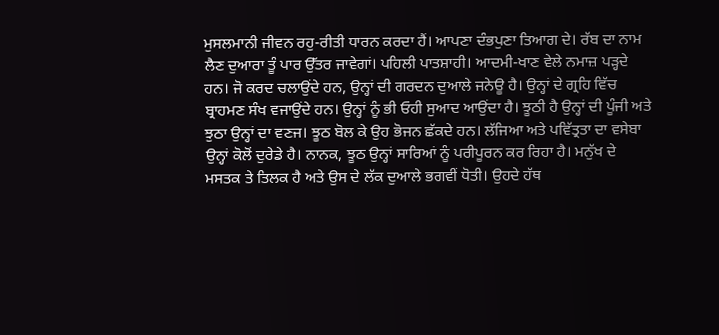ਮੁਸਲਮਾਨੀ ਜੀਵਨ ਰਹੁ-ਰੀਤੀ ਧਾਰਨ ਕਰਦਾ ਹੈਂ। ਆਪਣਾ ਦੰਭਪੁਣਾ ਤਿਆਗ ਦੇ। ਰੱਬ ਦਾ ਨਾਮ ਲੈਣ ਦੁਆਰਾ ਤੂੰ ਪਾਰ ਉੱਤਰ ਜਾਵੇਗਾਂ। ਪਹਿਲੀ ਪਾਤਸ਼ਾਹੀ। ਆਦਮੀ-ਖਾਣ ਵੇਲੇ ਨਮਾਜ਼ ਪੜ੍ਹਦੇ ਹਨ। ਜੋ ਕਰਦ ਚਲਾਉਂਦੇ ਹਨ, ਉਨ੍ਹਾਂ ਦੀ ਗਰਦਨ ਦੁਆਲੇ ਜਨੇਊ ਹੈ। ਉਨ੍ਹਾਂ ਦੇ ਗ੍ਰਹਿ ਵਿੱਚ ਬ੍ਰਾਹਮਣ ਸੰਖ ਵਜਾਉਂਦੇ ਹਨ। ਉਨ੍ਹਾਂ ਨੂੰ ਭੀ ਓਹੀ ਸੁਆਦ ਆਉਂਦਾ ਹੈ। ਝੂਠੀ ਹੈ ਉਨ੍ਹਾਂ ਦੀ ਪੂੰਜੀ ਅਤੇ ਝੁਠਾ ਉਨ੍ਹਾਂ ਦਾ ਵਣਜ। ਝੂਠ ਬੋਲ ਕੇ ਉਹ ਭੋਜਨ ਛੱਕਦੇ ਹਨ। ਲੱਜਿਆ ਅਤੇ ਪਵਿੱਤ੍ਰਤਾ ਦਾ ਵਸੇਬਾ ਉਨ੍ਹਾਂ ਕੋਲੋਂ ਦੁਰੇਡੇ ਹੈ। ਨਾਨਕ, ਝੂਠ ਉਨ੍ਹਾਂ ਸਾਰਿਆਂ ਨੂੰ ਪਰੀਪੂਰਨ ਕਰ ਰਿਹਾ ਹੈ। ਮਨੁੱਖ ਦੇ ਮਸਤਕ ਤੇ ਤਿਲਕ ਹੈ ਅਤੇ ਉਸ ਦੇ ਲੱਕ ਦੁਆਲੇ ਭਗਵੀਂ ਧੋਤੀ। ਉਹਦੇ ਹੱਥ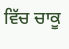ਵਿੱਚ ਚਾਕੂ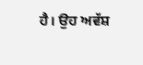ਹੈ। ਉਹ ਅਵੱਸ਼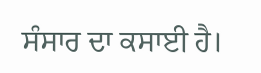ਸੰਸਾਰ ਦਾ ਕਸਾਈ ਹੈ।